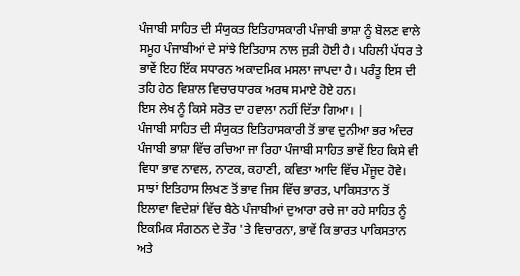ਪੰਜਾਬੀ ਸਾਹਿਤ ਦੀ ਸੰਯੁਕਤ ਇਤਿਹਾਸਕਾਰੀ ਪੰਜਾਬੀ ਭਾਸ਼ਾ ਨੂੰ ਬੋਲਣ ਵਾਲੇ ਸਮੂਹ ਪੰਜਾਬੀਆਂ ਦੇ ਸਾਂਝੇ ਇਤਿਹਾਸ ਨਾਲ ਜੁੜੀ ਹੋਈ ਹੈ। ਪਹਿਲੀ ਪੱਧਰ ਤੇ ਭਾਵੇਂ ਇਹ ਇੱਕ ਸਧਾਰਨ ਅਕਾਦਮਿਕ ਮਸਲਾ ਜਾਪਦਾ ਹੈ। ਪਰੰਤੂ ਇਸ ਦੀ ਤਹਿ ਹੇਠ ਵਿਸ਼ਾਲ ਵਿਚਾਰਧਾਰਕ ਅਰਥ ਸਮਾਏ ਹੋਏ ਹਨ।
ਇਸ ਲੇਖ ਨੂੰ ਕਿਸੇ ਸਰੋਤ ਦਾ ਹਵਾਲਾ ਨਹੀਂ ਦਿੱਤਾ ਗਿਆ। |
ਪੰਜਾਬੀ ਸਾਹਿਤ ਦੀ ਸੰਯੁਕਤ ਇਤਿਹਾਸਕਾਰੀ ਤੋਂ ਭਾਵ ਦੁਨੀਆ ਭਰ ਅੰਦਰ ਪੰਜਾਬੀ ਭਾਸ਼ਾ ਵਿੱਚ ਰਚਿਆ ਜਾ ਰਿਹਾ ਪੰਜਾਬੀ ਸਾਹਿਤ ਭਾਵੇਂ ਇਹ ਕਿਸੇ ਵੀ ਵਿਧਾ ਭਾਵ ਨਾਵਲ, ਨਾਟਕ, ਕਹਾਣੀ, ਕਵਿਤਾ ਆਦਿ ਵਿੱਚ ਮੌਜੂਦ ਹੋਵੇ। ਸਾਝਾਂ ਇਤਿਹਾਸ ਲਿਖਣ ਤੋਂ ਭਾਵ ਜਿਸ ਵਿੱਚ ਭਾਰਤ, ਪਾਕਿਸਤਾਨ ਤੋਂ ਇਲਾਵਾ ਵਿਦੇਸ਼ਾਂ ਵਿੱਚ ਬੈਠੇ ਪੰਜਾਬੀਆਂ ਦੁਆਰਾ ਰਚੇ ਜਾ ਰਹੇ ਸਾਹਿਤ ਨੂੰ ਇਕਮਿਕ ਸੰਗਠਨ ਦੇ ਤੌਰ 'ਤੇ ਵਿਚਾਰਨਾ, ਭਾਵੇਂ ਕਿ ਭਾਰਤ ਪਾਕਿਸਤਾਨ ਅਤੇ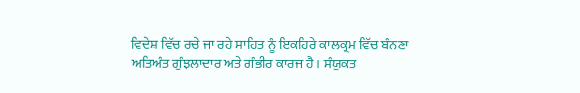ਵਿਦੇਸ਼ ਵਿੱਚ ਰਚੇ ਜਾ ਰਹੇ ਸਾਹਿਤ ਨੂੰ ਇਕਹਿਰੇ ਕਾਲਕ੍ਰਮ ਵਿੱਚ ਬੰਨਣਾ ਅਤਿਅੰਤ ਗੁੰਝਲਾਦਾਰ ਅਤੇ ਗੰਭੀਰ ਕਾਰਜ ਹੈ। ਸੰਯੁਕਤ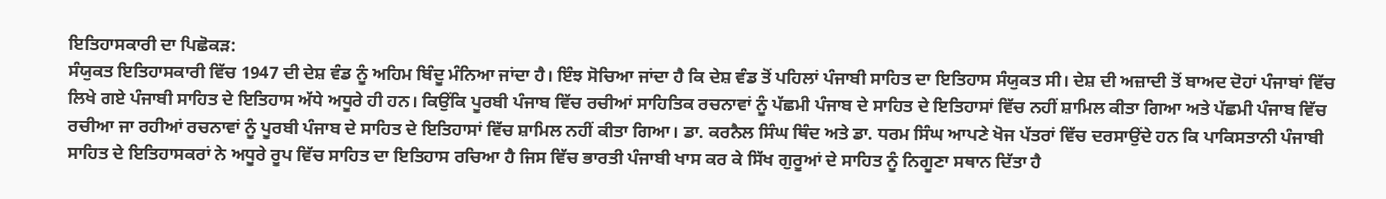ਇਤਿਹਾਸਕਾਰੀ ਦਾ ਪਿਛੋਕੜ:
ਸੰਯੁਕਤ ਇਤਿਹਾਸਕਾਰੀ ਵਿੱਚ 1947 ਦੀ ਦੇਸ਼ ਵੰਡ ਨੂੰ ਅਹਿਮ ਬਿੰਦੂ ਮੰਨਿਆ ਜਾਂਦਾ ਹੈ। ਇੰਝ ਸੋਚਿਆ ਜਾਂਦਾ ਹੈ ਕਿ ਦੇਸ਼ ਵੰਡ ਤੋਂ ਪਹਿਲਾਂ ਪੰਜਾਬੀ ਸਾਹਿਤ ਦਾ ਇਤਿਹਾਸ ਸੰਯੁਕਤ ਸੀ। ਦੇਸ਼ ਦੀ ਅਜ਼ਾਦੀ ਤੋਂ ਬਾਅਦ ਦੋਹਾਂ ਪੰਜਾਬਾਂ ਵਿੱਚ ਲਿਖੇ ਗਏ ਪੰਜਾਬੀ ਸਾਹਿਤ ਦੇ ਇਤਿਹਾਸ ਅੱਧੇ ਅਧੂਰੇ ਹੀ ਹਨ। ਕਿਉਂਕਿ ਪੂਰਬੀ ਪੰਜਾਬ ਵਿੱਚ ਰਚੀਆਂ ਸਾਹਿਤਿਕ ਰਚਨਾਵਾਂ ਨੂੰ ਪੱਛਮੀ ਪੰਜਾਬ ਦੇ ਸਾਹਿਤ ਦੇ ਇਤਿਹਾਸਾਂ ਵਿੱਚ ਨਹੀਂ ਸ਼ਾਮਿਲ ਕੀਤਾ ਗਿਆ ਅਤੇ ਪੱਛਮੀ ਪੰਜਾਬ ਵਿੱਚ ਰਚੀਆ ਜਾ ਰਹੀਆਂ ਰਚਨਾਵਾਂ ਨੂੰ ਪੂਰਬੀ ਪੰਜਾਬ ਦੇ ਸਾਹਿਤ ਦੇ ਇਤਿਹਾਸਾਂ ਵਿੱਚ ਸ਼ਾਮਿਲ ਨਹੀਂ ਕੀਤਾ ਗਿਆ। ਡਾ. ਕਰਨੈਲ ਸਿੰਘ ਥਿੰਦ ਅਤੇ ਡਾ. ਧਰਮ ਸਿੰਘ ਆਪਣੇ ਖੋਜ ਪੱਤਰਾਂ ਵਿੱਚ ਦਰਸਾਉਂਦੇ ਹਨ ਕਿ ਪਾਕਿਸਤਾਨੀ ਪੰਜਾਬੀ ਸਾਹਿਤ ਦੇ ਇਤਿਹਾਸਕਰਾਂ ਨੇ ਅਧੂਰੇ ਰੂਪ ਵਿੱਚ ਸਾਹਿਤ ਦਾ ਇਤਿਹਾਸ ਰਚਿਆ ਹੈ ਜਿਸ ਵਿੱਚ ਭਾਰਤੀ ਪੰਜਾਬੀ ਖਾਸ ਕਰ ਕੇ ਸਿੱਖ ਗੁਰੂਆਂ ਦੇ ਸਾਹਿਤ ਨੂੰ ਨਿਗੂਣਾ ਸਥਾਨ ਦਿੱਤਾ ਹੈ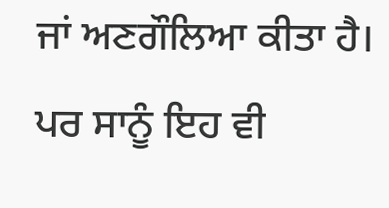ਜਾਂ ਅਣਗੌਲਿਆ ਕੀਤਾ ਹੈ। ਪਰ ਸਾਨੂੰ ਇਹ ਵੀ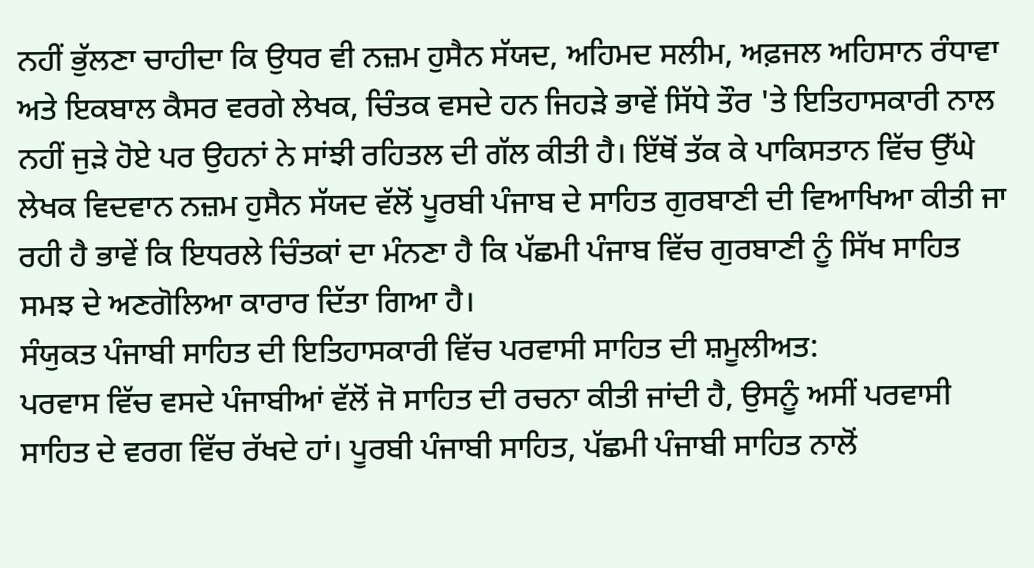ਨਹੀਂ ਭੁੱਲਣਾ ਚਾਹੀਦਾ ਕਿ ਉਧਰ ਵੀ ਨਜ਼ਮ ਹੁਸੈਨ ਸੱਯਦ, ਅਹਿਮਦ ਸਲੀਮ, ਅਫ਼ਜਲ ਅਹਿਸਾਨ ਰੰਧਾਵਾ ਅਤੇ ਇਕਬਾਲ ਕੈਸਰ ਵਰਗੇ ਲੇਖਕ, ਚਿੰਤਕ ਵਸਦੇ ਹਨ ਜਿਹੜੇ ਭਾਵੇਂ ਸਿੱਧੇ ਤੌਰ 'ਤੇ ਇਤਿਹਾਸਕਾਰੀ ਨਾਲ ਨਹੀਂ ਜੁੜੇ ਹੋਏ ਪਰ ਉਹਨਾਂ ਨੇ ਸਾਂਝੀ ਰਹਿਤਲ ਦੀ ਗੱਲ ਕੀਤੀ ਹੈ। ਇੱਥੋਂ ਤੱਕ ਕੇ ਪਾਕਿਸਤਾਨ ਵਿੱਚ ਉੱਘੇ ਲੇਖਕ ਵਿਦਵਾਨ ਨਜ਼ਮ ਹੁਸੈਨ ਸੱਯਦ ਵੱਲੋਂ ਪੂਰਬੀ ਪੰਜਾਬ ਦੇ ਸਾਹਿਤ ਗੁਰਬਾਣੀ ਦੀ ਵਿਆਖਿਆ ਕੀਤੀ ਜਾ ਰਹੀ ਹੈ ਭਾਵੇਂ ਕਿ ਇਧਰਲੇ ਚਿੰਤਕਾਂ ਦਾ ਮੰਨਣਾ ਹੈ ਕਿ ਪੱਛਮੀ ਪੰਜਾਬ ਵਿੱਚ ਗੁਰਬਾਣੀ ਨੂੰ ਸਿੱਖ ਸਾਹਿਤ ਸਮਝ ਦੇ ਅਣਗੋਲਿਆ ਕਾਰਾਰ ਦਿੱਤਾ ਗਿਆ ਹੈ।
ਸੰਯੁਕਤ ਪੰਜਾਬੀ ਸਾਹਿਤ ਦੀ ਇਤਿਹਾਸਕਾਰੀ ਵਿੱਚ ਪਰਵਾਸੀ ਸਾਹਿਤ ਦੀ ਸ਼ਮੂਲੀਅਤ:
ਪਰਵਾਸ ਵਿੱਚ ਵਸਦੇ ਪੰਜਾਬੀਆਂ ਵੱਲੋਂ ਜੋ ਸਾਹਿਤ ਦੀ ਰਚਨਾ ਕੀਤੀ ਜਾਂਦੀ ਹੈ, ਉਸਨੂੰ ਅਸੀਂ ਪਰਵਾਸੀ ਸਾਹਿਤ ਦੇ ਵਰਗ ਵਿੱਚ ਰੱਖਦੇ ਹਾਂ। ਪੂਰਬੀ ਪੰਜਾਬੀ ਸਾਹਿਤ, ਪੱਛਮੀ ਪੰਜਾਬੀ ਸਾਹਿਤ ਨਾਲੋਂ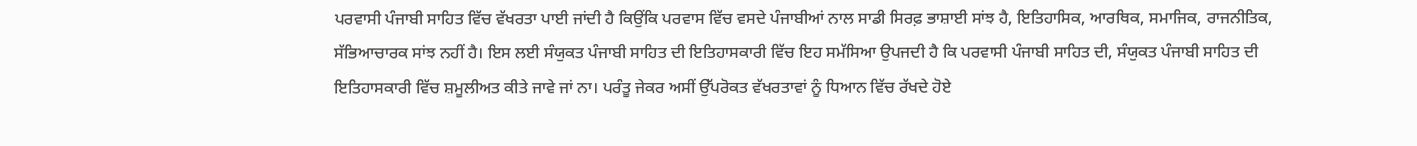ਪਰਵਾਸੀ ਪੰਜਾਬੀ ਸਾਹਿਤ ਵਿੱਚ ਵੱਖਰਤਾ ਪਾਈ ਜਾਂਦੀ ਹੈ ਕਿਉਂਕਿ ਪਰਵਾਸ ਵਿੱਚ ਵਸਦੇ ਪੰਜਾਬੀਆਂ ਨਾਲ ਸਾਡੀ ਸਿਰਫ਼ ਭਾਸ਼ਾਈ ਸਾਂਝ ਹੈ, ਇਤਿਹਾਸਿਕ, ਆਰਥਿਕ, ਸਮਾਜਿਕ, ਰਾਜਨੀਤਿਕ, ਸੱਭਿਆਚਾਰਕ ਸਾਂਝ ਨਹੀਂ ਹੈ। ਇਸ ਲਈ ਸੰਯੁਕਤ ਪੰਜਾਬੀ ਸਾਹਿਤ ਦੀ ਇਤਿਹਾਸਕਾਰੀ ਵਿੱਚ ਇਹ ਸਮੱਸਿਆ ਉਪਜਦੀ ਹੈ ਕਿ ਪਰਵਾਸੀ ਪੰਜਾਬੀ ਸਾਹਿਤ ਦੀ, ਸੰਯੁਕਤ ਪੰਜਾਬੀ ਸਾਹਿਤ ਦੀ ਇਤਿਹਾਸਕਾਰੀ ਵਿੱਚ ਸ਼ਮੂਲੀਅਤ ਕੀਤੇ ਜਾਵੇ ਜਾਂ ਨਾ। ਪਰੰਤੂ ਜੇਕਰ ਅਸੀਂ ਉੱਪਰੋਕਤ ਵੱਖਰਤਾਵਾਂ ਨੂੰ ਧਿਆਨ ਵਿੱਚ ਰੱਖਦੇ ਹੋਏ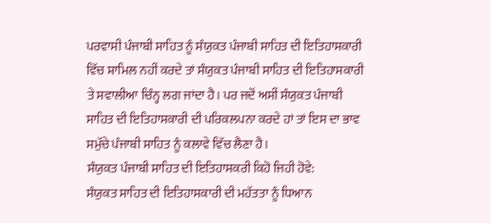ਪਰਵਾਸੀ ਪੰਜਾਬੀ ਸਾਹਿਤ ਨੂੰ ਸੰਯੁਕਤ ਪੰਜਾਬੀ ਸਾਹਿਤ ਦੀ ਇਤਿਹਾਸਕਾਰੀ ਵਿੱਚ ਸ਼ਾਮਿਲ ਨਹੀਂ ਕਰਦੇ ਤਾਂ ਸੰਯੁਕਤ ਪੰਜਾਬੀ ਸਾਹਿਤ ਦੀ ਇਤਿਹਾਸਕਾਰੀ ਤੇ ਸਵਾਲੀਆ ਚਿੰਨ੍ਹ ਲਗ ਜਾਂਦਾ ਹੈ। ਪਰ ਜਦੋਂ ਅਸੀਂ ਸੰਯੁਕਤ ਪੰਜਾਬੀ ਸਾਹਿਤ ਦੀ ਇਤਿਹਾਸਕਾਰੀ ਦੀ ਪਰਿਕਲਪਨਾ ਕਰਦੇ ਹਾਂ ਤਾਂ ਇਸ ਦਾ ਭਾਵ ਸਮੁੱਚੇ ਪੰਜਾਬੀ ਸਾਹਿਤ ਨੂੰ ਕਲਾਵੇ ਵਿੱਚ ਲੈਣਾ ਹੈ।
ਸੰਯੁਕਤ ਪੰਜਾਬੀ ਸਾਹਿਤ ਦੀ ਇਤਿਹਾਸਕਰੀ ਕਿਹੋ ਜਿਹੀ ਹੋਵੇ:
ਸੰਯੁਕਤ ਸਾਹਿਤ ਦੀ ਇਤਿਹਾਸਕਾਰੀ ਦੀ ਮਹੱਤਤਾ ਨੂੰ ਧਿਆਨ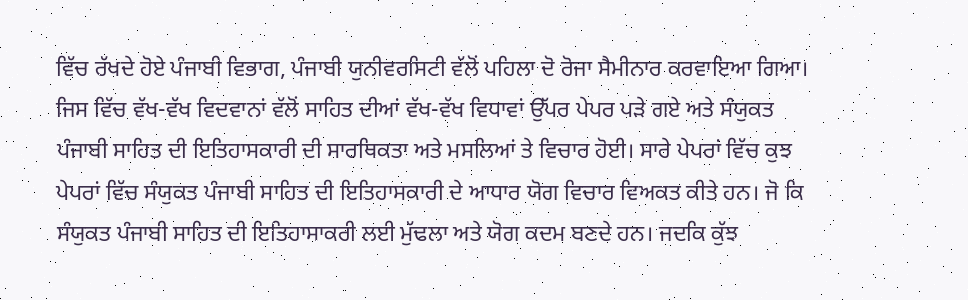ਵਿੱਚ ਰੱਖਦੇ ਹੋਏ ਪੰਜਾਬੀ ਵਿਭਾਗ, ਪੰਜਾਬੀ ਯੁਨੀਵਰਸਿਟੀ ਵੱਲੋਂ ਪਹਿਲਾ ਦੋ ਰੋਜਾ ਸੈਮੀਨਾਰ ਕਰਵਾਇਆ ਗਿਆ। ਜਿਸ ਵਿੱਚ ਵੱਖ-ਵੱਖ ਵਿਦਵਾਨਾਂ ਵੱਲੋਂ ਸਾਹਿਤ ਦੀਆਂ ਵੱਖ-ਵੱਖ ਵਿਧਾਵਾਂ ਉੱਪਰ ਪੇਪਰ ਪੜੇ ਗਏ ਅਤੇ ਸੰਯੁਕਤ ਪੰਜਾਬੀ ਸਾਹਿਤ ਦੀ ਇਤਿਹਾਸਕਾਰੀ ਦੀ ਸਾਰਥਿਕਤਾ ਅਤੇ ਮਸਲਿਆਂ ਤੇ ਵਿਚਾਰ ਹੋਈ। ਸਾਰੇ ਪੇਪਰਾਂ ਵਿੱਚ ਕੁਝ ਪੇਪਰਾਂ ਵਿੱਚ ਸੰਯੁਕਤ ਪੰਜਾਬੀ ਸਾਹਿਤ ਦੀ ਇਤਿਹਾਸਕਾਰੀ ਦੇ ਆਧਾਰ ਯੋਗ ਵਿਚਾਰ ਵਿਅਕਤ ਕੀਤੇ ਹਨ। ਜੋ ਕਿ ਸੰਯੁਕਤ ਪੰਜਾਬੀ ਸਾਹਿਤ ਦੀ ਇਤਿਹਾਸਾਕਰੀ ਲਈ ਮੁੱਢਲਾ ਅਤੇ ਯੋਗ ਕਦਮ ਬਣਦੇ ਹਨ। ਜਦਕਿ ਕੁੱਝ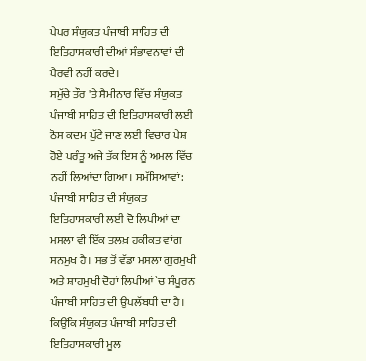ਪੇਪਰ ਸੰਯੁਕਤ ਪੰਜਾਬੀ ਸਾਹਿਤ ਦੀ ਇਤਿਹਾਸਕਾਰੀ ਦੀਆਂ ਸੰਭਾਵਨਾਵਾਂ ਦੀ ਪੈਰਵੀ ਨਹੀਂ ਕਰਦੇ।
ਸਮੁੱਚੇ ਤੌਰ 'ਤੇ ਸੈਮੀਨਾਰ ਵਿੱਚ ਸੰਯੁਕਤ ਪੰਜਾਬੀ ਸਾਹਿਤ ਦੀ ਇਤਿਹਾਸਕਾਰੀ ਲਈ ਠੋਸ ਕਦਮ ਪੁੱਟੇ ਜਾਣ ਲਈ ਵਿਚਾਰ ਪੇਸ਼ ਹੋਏ ਪਰੰਤੂ ਅਜੇ ਤੱਕ ਇਸ ਨੂੰ ਅਮਲ ਵਿੱਚ ਨਹੀਂ ਲਿਆਂਦਾ ਗਿਆ। ਸਮੱਸਿਆਵਾਂ:
ਪੰਜਾਬੀ ਸਾਹਿਤ ਦੀ ਸੰਯੁਕਤ ਇਤਿਹਾਸਕਾਰੀ ਲਈ ਦੋ ਲਿਪੀਆਂ ਦਾ ਮਸਲਾ ਵੀ ਇੱਕ ਤਲਖ਼ ਹਕੀਕਤ ਵਾਂਗ ਸਨਮੁਖ ਹੈ। ਸਭ ਤੋਂ ਵੱਡਾ ਮਸਲਾ ਗੁਰਮੁਖੀ ਅਤੇ ਸ਼ਾਹਮੁਖੀ ਦੋਹਾਂ ਲਿਪੀਆਂ `ਚ ਸੰਪੂਰਨ ਪੰਜਾਬੀ ਸਾਹਿਤ ਦੀ ਉਪਲੱਬਧੀ ਦਾ ਹੈ। ਕਿਉਂਕਿ ਸੰਯੁਕਤ ਪੰਜਾਬੀ ਸਾਹਿਤ ਦੀ ਇਤਿਹਾਸਕਾਰੀ ਮੂਲ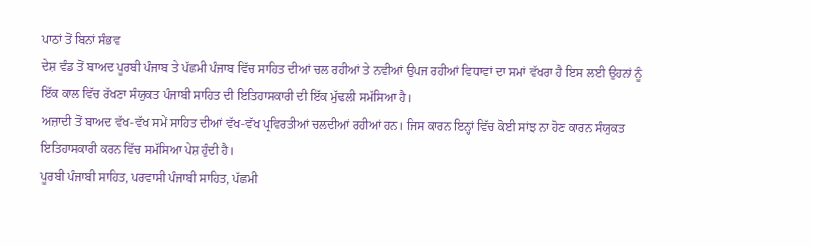ਪਾਠਾਂ ਤੋਂ ਬਿਨਾਂ ਸੰਭਵ
ਦੇਸ਼ ਵੰਡ ਤੋਂ ਬਾਅਦ ਪੂਰਬੀ ਪੰਜਾਬ ਤੇ ਪੱਛਮੀ ਪੰਜਾਬ ਵਿੱਚ ਸਾਹਿਤ ਦੀਆਂ ਚਲ ਰਹੀਆਂ ਤੇ ਨਵੀਆਂ ਉਪਜ ਰਹੀਆਂ ਵਿਧਾਵਾਂ ਦਾ ਸਮਾਂ ਵੱਖਰਾ ਹੈ ਇਸ ਲਈ ਉਹਨਾਂ ਨੂੰ ਇੱਕ ਕਾਲ ਵਿੱਚ ਰੱਖਣਾ ਸੰਯੁਕਤ ਪੰਜਾਬੀ ਸਾਹਿਤ ਦੀ ਇਤਿਹਾਸਕਾਰੀ ਦੀ ਇੱਕ ਮੁੱਢਲੀ ਸਮੱਸਿਆ ਹੈ।
ਅਜ਼ਾਦੀ ਤੋਂ ਬਾਅਦ ਵੱਖ-ਵੱਖ ਸਮੇਂ ਸਾਹਿਤ ਦੀਆਂ ਵੱਖ-ਵੱਖ ਪ੍ਰਵਿਰਤੀਆਂ ਚਲਦੀਆਂ ਰਹੀਆਂ ਹਨ। ਜਿਸ ਕਾਰਨ ਇਨ੍ਹਾਂ ਵਿੱਚ ਕੋਈ ਸਾਂਝ ਨਾ ਹੋਣ ਕਾਰਨ ਸੰਯੁਕਤ ਇਤਿਹਾਸਕਾਰੀ ਕਰਨ ਵਿੱਚ ਸਮੱਸਿਆ ਪੇਸ਼ ਹੁੰਦੀ ਹੈ।
ਪੂਰਬੀ ਪੰਜਾਬੀ ਸਾਹਿਤ, ਪਰਵਾਸੀ ਪੰਜਾਬੀ ਸਾਹਿਤ, ਪੱਛਮੀ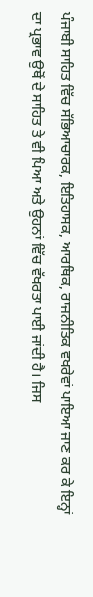ਪੰਜਾਬੀ ਸਾਹਿਤ ਵਿੱਚ ਸੱਭਿਆਚਾਰਕ, ਇਤਿਹਾਸਕ, ਆਰਥਿਕ, ਰਾਜਨੀਤਿਕ ਵਖਰੇਵਾਂ ਪਾਇਆ ਜਾਣ ਕਰ ਕੇ ਇਨ੍ਹਾਂ ਦਾ ਪ੍ਰਭਾਵ ਉਥੋਂ ਦੇ ਸਾਹਿਤ ਤੇ ਵੀ ਪਿਆ ਅਤੇ ਉਹਨਾਂ ਵਿੱਚ ਵੱਖਰਤਾ ਪਾਈ ਜਾਂਦੀ ਹੈ। ਜਿਸ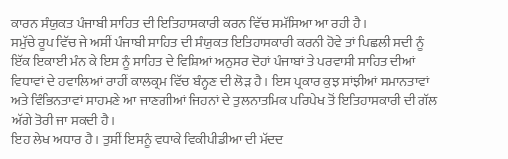ਕਾਰਨ ਸੰਯੁਕਤ ਪੰਜਾਬੀ ਸਾਹਿਤ ਦੀ ਇਤਿਹਾਸਕਾਰੀ ਕਰਨ ਵਿੱਚ ਸਮੱਸਿਆ ਆ ਰਹੀ ਹੈ।
ਸਮੁੱਚੇ ਰੂਪ ਵਿੱਚ ਜੇ ਅਸੀਂ ਪੰਜਾਬੀ ਸਾਹਿਤ ਦੀ ਸੰਯੁਕਤ ਇਤਿਹਾਸਕਾਰੀ ਕਰਨੀ ਹੋਵੇ ਤਾਂ ਪਿਛਲੀ ਸਦੀ ਨੂੰ ਇੱਕ ਇਕਾਈ ਮੰਨ ਕੇ ਇਸ ਨੂੰ ਸਾਹਿਤ ਦੇ ਵਿਸ਼ਿਆਂ ਅਨੁਸਰ ਦੋਹਾਂ ਪੰਜਾਬਾਂ ਤੇ ਪਰਵਾਸੀ ਸਾਹਿਤ ਦੀਆਂ ਵਿਧਾਵਾਂ ਦੇ ਹਵਾਲਿਆਂ ਰਾਹੀਂ ਕਾਲਕ੍ਰਮ ਵਿੱਚ ਬੰਨ੍ਹਣ ਦੀ ਲੋੜ ਹੈ। ਇਸ ਪ੍ਰਕਾਰ ਕੁਝ ਸਾਂਝੀਆਂ ਸਮਾਨਤਾਵਾਂ ਅਤੇ ਵਿੰਭਿਨਤਾਵਾਂ ਸਾਹਮਣੇ ਆ ਜਾਣਗੀਆਂ ਜਿਹਨਾਂ ਦੇ ਤੁਲਨਾਤਮਿਕ ਪਰਿਪੇਖ ਤੋਂ ਇਤਿਹਾਸਕਾਰੀ ਦੀ ਗੱਲ ਅੱਗੇ ਤੋਰੀ ਜਾ ਸਕਦੀ ਹੈ।
ਇਹ ਲੇਖ ਅਧਾਰ ਹੈ। ਤੁਸੀਂ ਇਸਨੂੰ ਵਧਾਕੇ ਵਿਕੀਪੀਡੀਆ ਦੀ ਮੱਦਦ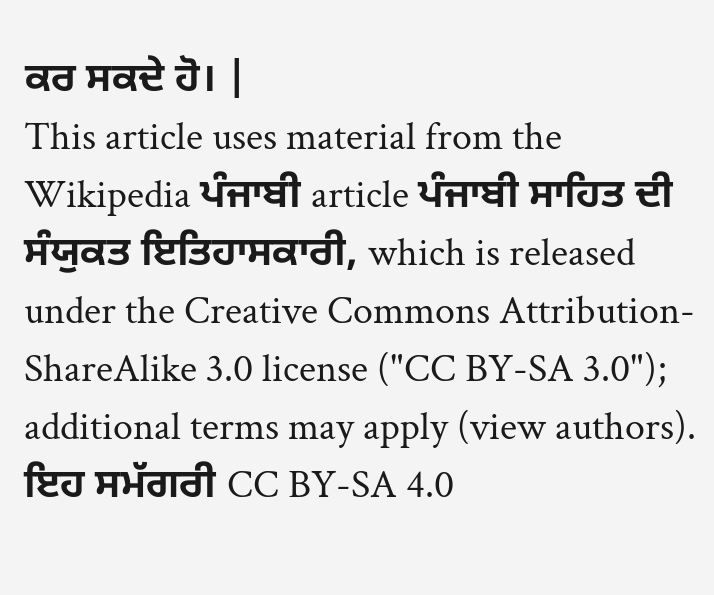ਕਰ ਸਕਦੇ ਹੋ। |
This article uses material from the Wikipedia ਪੰਜਾਬੀ article ਪੰਜਾਬੀ ਸਾਹਿਤ ਦੀ ਸੰਯੁਕਤ ਇਤਿਹਾਸਕਾਰੀ, which is released under the Creative Commons Attribution-ShareAlike 3.0 license ("CC BY-SA 3.0"); additional terms may apply (view authors). ਇਹ ਸਮੱਗਰੀ CC BY-SA 4.0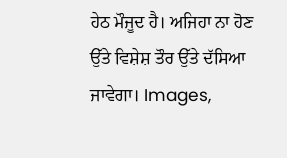ਹੇਠ ਮੌਜੂਦ ਹੈ। ਅਜਿਹਾ ਨਾ ਹੋਣ ਉੱਤੇ ਵਿਸ਼ੇਸ਼ ਤੌਰ ਉੱਤੇ ਦੱਸਿਆ ਜਾਵੇਗਾ। Images,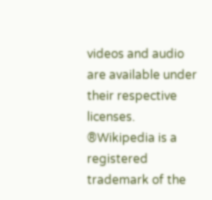videos and audio are available under their respective licenses.
®Wikipedia is a registered trademark of the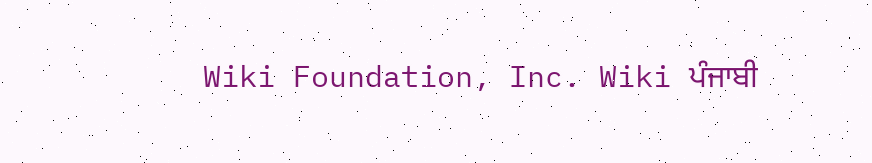Wiki Foundation, Inc. Wiki ਪੰਜਾਬੀ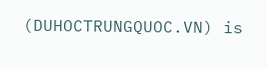(DUHOCTRUNGQUOC.VN) is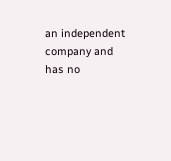an independent company and has no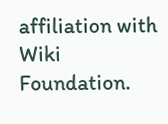affiliation with Wiki Foundation.